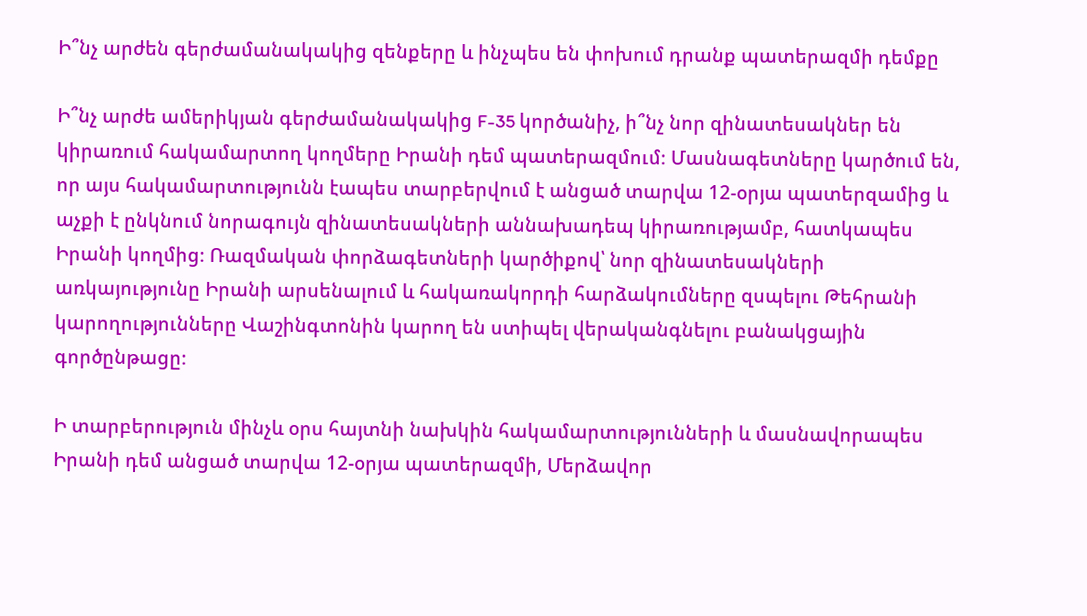Ի՞նչ արժեն գերժամանակակից զենքերը և ինչպես են փոխում դրանք պատերազմի դեմքը

Ի՞նչ արժե ամերիկյան գերժամանակակից F-35 կործանիչ, ի՞նչ նոր զինատեսակներ են կիրառում հակամարտող կողմերը Իրանի դեմ պատերազմում։ Մասնագետները կարծում են, որ այս հակամարտությունն էապես տարբերվում է անցած տարվա 12-օրյա պատերզամից և աչքի է ընկնում նորագույն զինատեսակների աննախադեպ կիրառությամբ, հատկապես Իրանի կողմից։ Ռազմական փորձագետների կարծիքով՝ նոր զինատեսակների առկայությունը Իրանի արսենալում և հակառակորդի հարձակումները զսպելու Թեհրանի կարողությունները Վաշինգտոնին կարող են ստիպել վերականգնելու բանակցային գործընթացը։

Ի տարբերություն մինչև օրս հայտնի նախկին հակամարտությունների և մասնավորապես Իրանի դեմ անցած տարվա 12-օրյա պատերազմի, Մերձավոր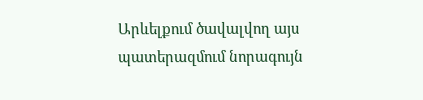Արևելքում ծավալվող այս պատերազմում նորագույն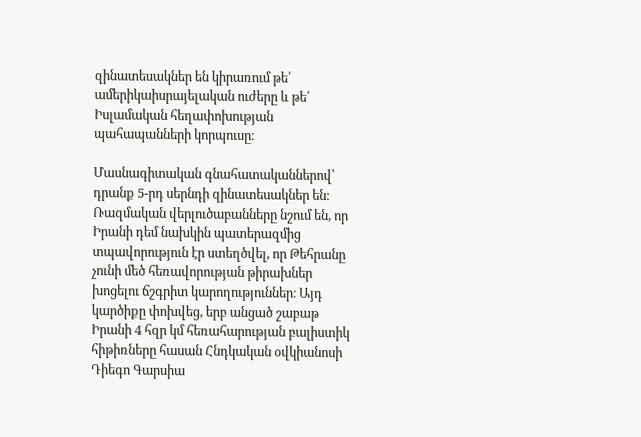զինատեսակներ են կիրառում թե՛ ամերիկաիսրայելական ուժերը և թե՛ Իսլամական հեղափոխության պահապանների կորպուսը։

Մասնագիտական գնահատականներով՝ դրանք 5-րդ սերնդի զինատեսակներ են։ Ռազմական վերլուծաբանները նշում են, որ Իրանի դեմ նախկին պատերազմից տպավորություն էր ստեղծվել, որ Թեհրանը չունի մեծ հեռավորության թիրախներ խոցելու ճշգրիտ կարողություններ։ Այդ կարծիքը փոխվեց, երբ անցած շաբաթ Իրանի 4 հզր կմ հեռահարության բալիստիկ հիթիռները հասան Հնդկական օվկիանոսի Դիեգո Գարսիա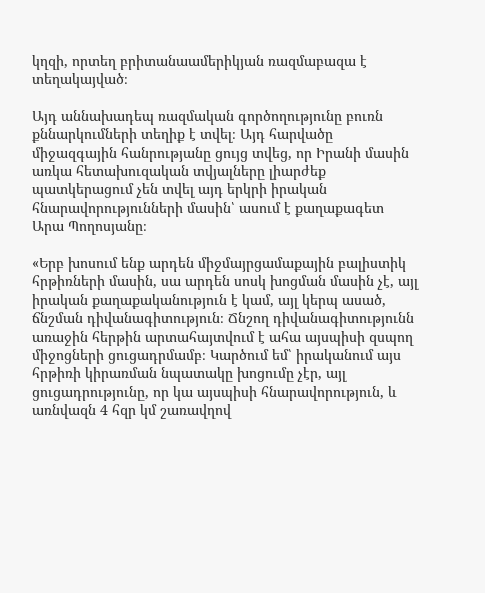կղզի, որտեղ բրիտանաամերիկյան ռազմաբազա է տեղակայված։

Այդ աննախադեպ ռազմական գործողությունը բուռն քննարկումների տեղիք է տվել։ Այդ հարվածը միջազգային հանրությանը ցույց տվեց, որ Իրանի մասին առկա հետախուզական տվյալները լիարժեք պատկերացում չեն տվել այդ երկրի իրական հնարավորությունների մասին՝ ասում է քաղաքագետ Արա Պողոսյանը։

«Երբ խոսում ենք արդեն միջմայրցամաքային բալիստիկ հրթիռների մասին, սա արդեն սոսկ խոցման մասին չէ, այլ իրական քաղաքականություն է կամ, այլ կերպ ասած, ճնշման դիվանագիտություն։ Ճնշող դիվանագիտությունն առաջին հերթին արտահայտվում է ահա այսպիսի զսպող միջոցների ցուցադրմամբ։ Կարծում եմ՝ իրականում այս հրթիռի կիրառման նպատակը խոցումը չէր, այլ  ցուցադրությունը, որ կա այսպիսի հնարավորություն, և առնվազն 4 հզր կմ շառավղով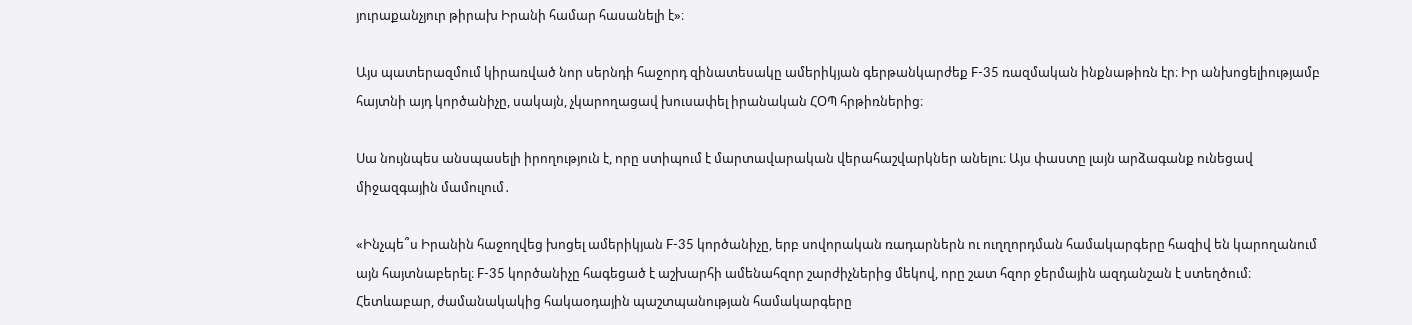յուրաքանչյուր թիրախ Իրանի համար հասանելի է»։

Այս պատերազմում կիրառված նոր սերնդի հաջորդ զինատեսակը ամերիկյան գերթանկարժեք F-35 ռազմական ինքնաթիռն էր։ Իր անխոցելիությամբ հայտնի այդ կործանիչը, սակայն, չկարողացավ խուսափել իրանական ՀՕՊ հրթիռներից։

Սա նույնպես անսպասելի իրողություն է, որը ստիպում է մարտավարական վերահաշվարկներ անելու։ Այս փաստը լայն արձագանք ունեցավ միջազգային մամուլում․

«Ինչպե՞ս Իրանին հաջողվեց խոցել ամերիկյան F-35 կործանիչը, երբ սովորական ռադարներն ու ուղղորդման համակարգերը հազիվ են կարողանում այն հայտնաբերել։ F-35 կործանիչը հագեցած է աշխարհի ամենահզոր շարժիչներից մեկով, որը շատ հզոր ջերմային ազդանշան է ստեղծում։ Հետևաբար, ժամանակակից հակաօդային պաշտպանության համակարգերը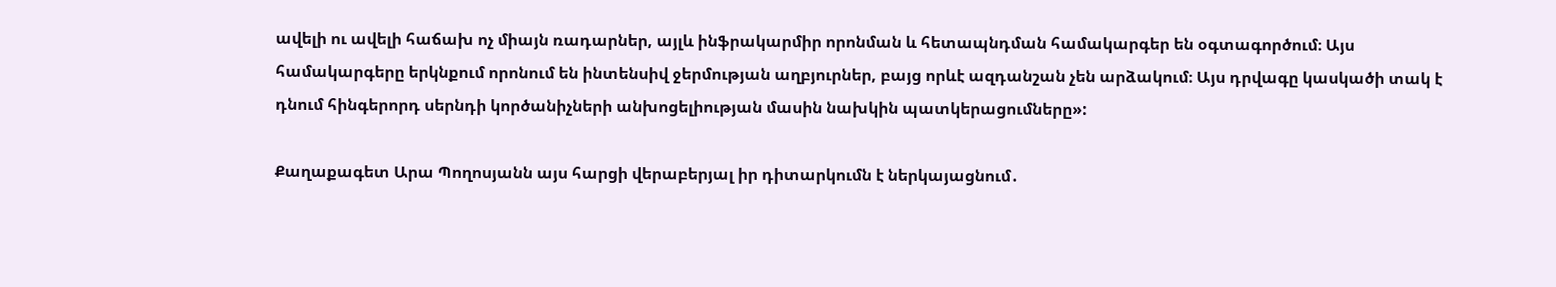ավելի ու ավելի հաճախ ոչ միայն ռադարներ, այլև ինֆրակարմիր որոնման և հետապնդման համակարգեր են օգտագործում։ Այս համակարգերը երկնքում որոնում են ինտենսիվ ջերմության աղբյուրներ, բայց որևէ ազդանշան չեն արձակում։ Այս դրվագը կասկածի տակ է դնում հինգերորդ սերնդի կործանիչների անխոցելիության մասին նախկին պատկերացումները»:

Քաղաքագետ Արա Պողոսյանն այս հարցի վերաբերյալ իր դիտարկումն է ներկայացնում․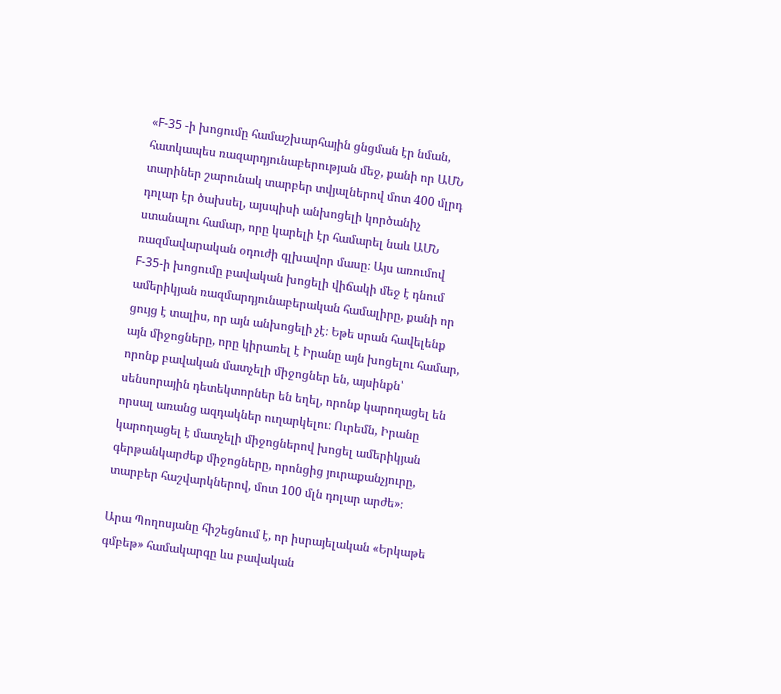«F-35 -ի խոցումը համաշխարհային ցնցման էր նման, հատկապես ռազարդյունաբերության մեջ, քանի որ ԱՄՆ  տարիներ շարունակ տարբեր տվյալներով մոտ 400 մլրդ դոլար էր ծախսել, այսպիսի անխոցելի կործանիչ ստանալու համար, որը կարելի էր համարել նաև ԱՄՆ ռազմավարական օդուժի գլխավոր մասը։ Այս առումով F-35-ի խոցումը բավական խոցելի վիճակի մեջ է դնում ամերիկյան ռազմարդյունաբերական համալիրը, քանի որ ցույց է տալիս, որ այն անխոցելի չէ։ Եթե սրան հավելենք այն միջոցները, որը կիրառել է Իրանը այն խոցելու համար, որոնք բավական մատչելի միջոցներ են, այսինքն՝ սենսորային դետեկտորներ են եղել, որոնք կարողացել են որսալ առանց ազդակներ ուղարկելու։ Ուրեմն, Իրանը կարողացել է մատչելի միջոցներով խոցել ամերիկյան գերթանկարժեք միջոցները, որոնցից յուրաքանչյուրը, տարբեր հաշվարկներով, մոտ 100 մլն դոլար արժե»։

Արա Պողոսյանը հիշեցնում է, որ իսրայելական «Երկաթե գմբեթ» համակարգը ևս բավական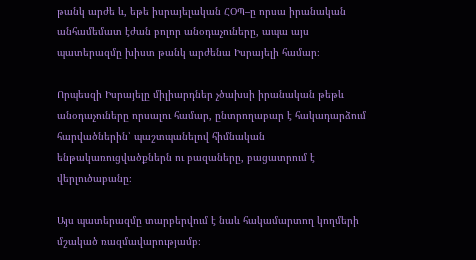թանկ արժե և, եթե իսրայելական ՀՕՊ–ը որսա իրանական անհամեմատ էժան բոլոր անօդաչուները, ապա այս պատերազմը խիստ թանկ արժենա Իսրայելի համար։

Որպեսզի Իսրայելը միլիարդներ չծախսի իրանական թեթև անօդաչուները որսալու համար, ընտրողաբար է հակադարձում հարվածներին՝ պաշտպանելով հիմնական ենթակառուցվածքներն ու բազաները, բացատրում է վերլուծաբանը։

Այս պատերազմը տարբերվում է նաև հակամարտող կողմերի մշակած ռազմավարությամբ։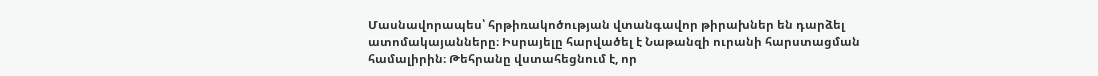Մասնավորապես՝ հրթիռակոծության վտանգավոր թիրախներ են դարձել ատոմակայանները։ Իսրայելը հարվածել է Նաթանզի ուրանի հարստացման համալիրին։ Թեհրանը վստահեցնում է, որ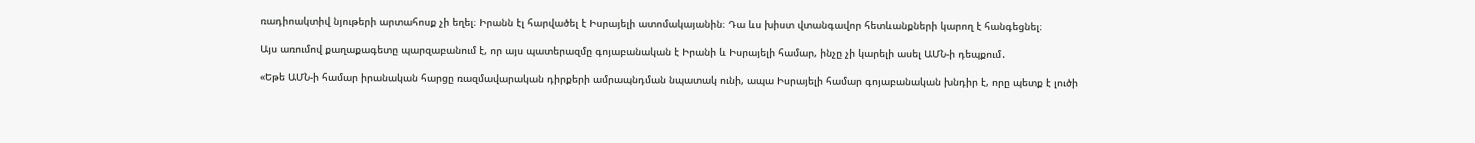ռադիոակտիվ նյութերի արտահոսք չի եղել։ Իրանն էլ հարվածել է Իսրայելի ատոմակայանին։ Դա ևս խիստ վտանգավոր հետևանքների կարող է հանգեցնել։

Այս առումով քաղաքագետը պարզաբանում է, որ այս պատերազմը գոյաբանական է Իրանի և Իսրայելի համար, ինչը չի կարելի ասել ԱՄՆ-ի դեպքում․

«Եթե ԱՄՆ-ի համար իրանական հարցը ռազմավարական դիրքերի ամրապնդման նպատակ ունի, ապա Իսրայելի համար գոյաբանական խնդիր է, որը պետք է լուծի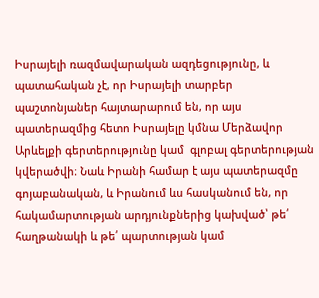Իսրայելի ռազմավարական ազդեցությունը, և պատահական չէ, որ Իսրայելի տարբեր պաշտոնյաներ հայտարարում են, որ այս պատերազմից հետո Իսրայելը կմնա Մերձավոր Արևելքի գերտերությունը կամ  գլոբալ գերտերության կվերածվի։ Նաև Իրանի համար է այս պատերազմը գոյաբանական, և Իրանում ևս հասկանում են, որ հակամարտության արդյունքներից կախված՝ թե՛ հաղթանակի և թե՛ պարտության կամ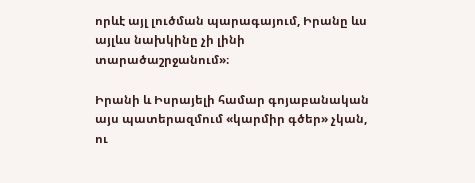որևէ այլ լուծման պարագայում, Իրանը ևս այլևս նախկինը չի լինի տարածաշրջանում»։

Իրանի և Իսրայելի համար գոյաբանական այս պատերազմում «կարմիր գծեր» չկան, ու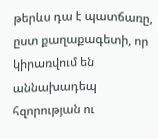թերևս դա է պատճառը, ըստ քաղաքագետի, որ կիրառվում են աննախադեպ հզորության ու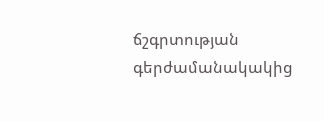ճշգրտության գերժամանակակից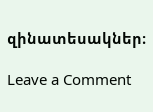զինատեսակներ։

Leave a Comment